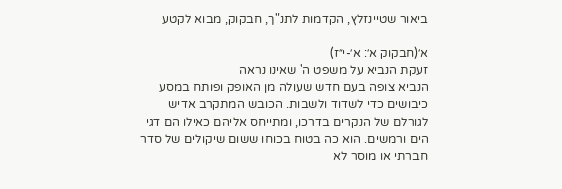ביאור שטיינזלץ, הקדמות לתנ"ך, חבקוק, מבוא לקטע

א׳(חבקוק א׳: א׳-י״ז)
זעקת הנביא על משפט ה' שאינו נראה
הנביא צופה בעם חדש שעולה מן האופק ופותח במסע כיבושים כדי לשדוד ולשבות. הכובש המתקרב אדיש לגורלם של הנקרים בדרכו, ומתייחס אליהם כאילו הם דגי הים ורמשים. הוא כה בטוח בכוחו ששום שיקולים של סדר חברתי או מוסר לא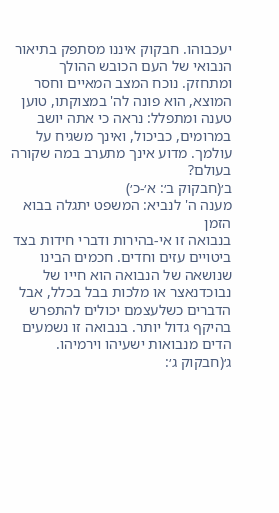יעכבוהו. חבקוק איננו מסתפק בתיאור הנבואי של העם הכובש ההולך ומתחזק. נוכח המצב המאיים וחסר המוצא, הוא פונה לה' במצוקתו, טוען טענה ומתפלל: נראה כי אתה יושב במרומים, כביכול, ואינך משגיח על עולמך. מדוע אינך מתערב במה שקורה בעולם?
ב׳(חבקוק ב׳: א׳-כ׳)
מענה ה' לנביא: המשפט יתגלה בבוא הזמן
בנבואה זו אי-בהירות ודברי חידות בצד ביטויים עזים וחדים. חכמים הבינו שנושאה של הנבואה הוא חייו של נבוכדנאצר או מלכות בבל בכלל, אבל הדברים כשלעצמם יכולים להתפרש בהיקף גדול יותר. בנבואה זו נשמעים הדים מנבואות ישעיהו וירמיהו.
ג׳(חבקוק ג׳: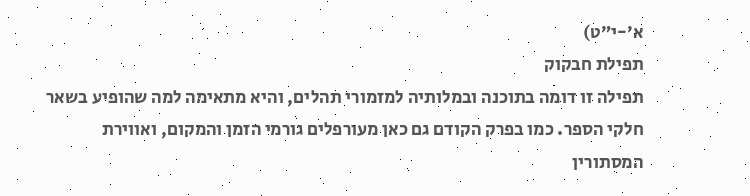א׳-י״ט)
תפילת חבקוק
תפילה זו דומה בתוכנה ובמלותיה למזמורי תהלים, והיא מתאימה למה שהופיע בשאר חלקי הספר. כמו בפרק הקודם גם כאן מעורפלים גורמי הזמן והמקום, ואווירת המסתורין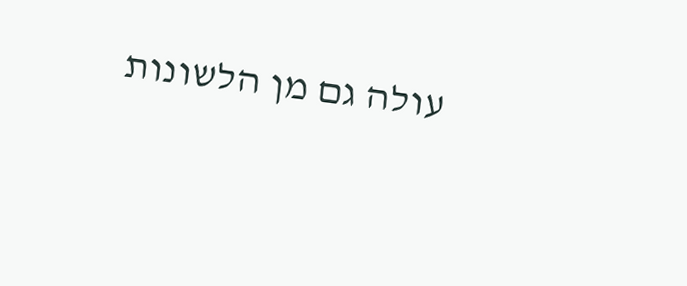עולה גם מן הלשונות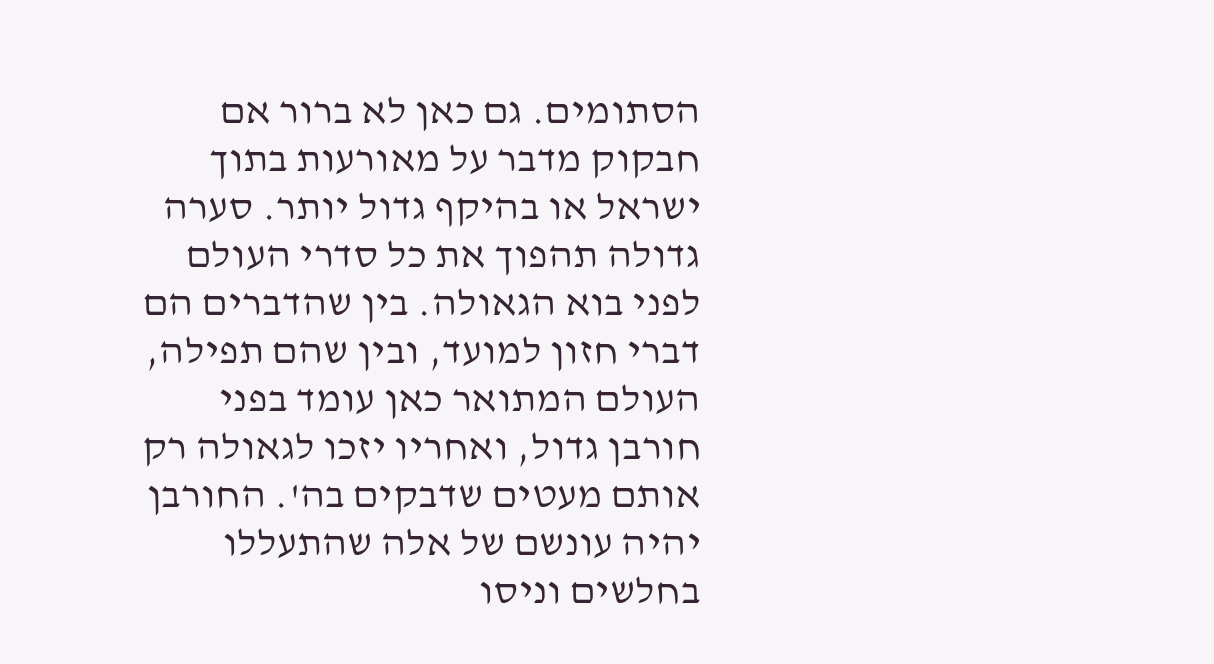הסתומים. גם כאן לא ברור אם חבקוק מדבר על מאורעות בתוך ישראל או בהיקף גדול יותר. סערה גדולה תהפוך את כל סדרי העולם לפני בוא הגאולה. בין שהדברים הם דברי חזון למועד, ובין שהם תפילה, העולם המתואר כאן עומד בפני חורבן גדול, ואחריו יזכו לגאולה רק אותם מעטים שדבקים בה'. החורבן יהיה עונשם של אלה שהתעללו בחלשים וניסו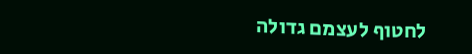לחטוף לעצמם גדולה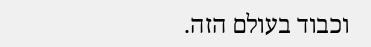וכבוד בעולם הזה.